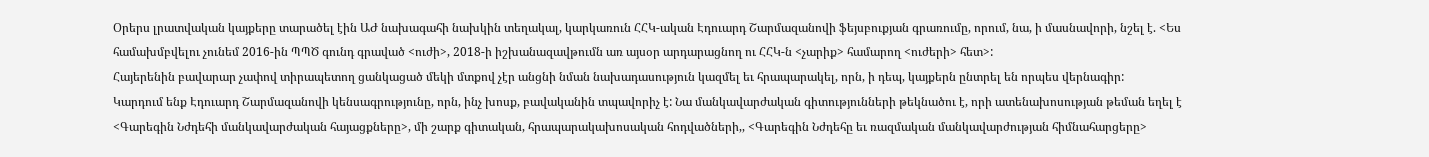Օրերս լրատվական կայքերը տարածել էին ԱԺ նախագահի նախկին տեղակալ, կարկառուն ՀՀԿ-ական Էդուարդ Շարմազանովի ֆեյսբուքյան գրառումը, որում, նա, ի մասնավորի, նշել է. <Ես համախմբվելու չունեմ 2016-ին ՊՊԾ գունդ գրաված <ուժի>, 2018-ի իշխանազավթումն առ այսօր արդարացնող ու ՀՀԿ-ն <չարիք> համարող <ուժերի> հետ>:
Հայերենին բավարար չափով տիրապետող ցանկացած մեկի մտքով չէր անցնի նման նախադասություն կազմել եւ հրապարակել, որն, ի դեպ, կայքերն ընտրել են որպես վերնագիր:
Կարդում ենք Էդուարդ Շարմազանովի կենսագրությունը, որն, ինչ խոսք, բավականին տպավորիչ է: Նա մանկավարժական գիտությունների թեկնածու է, որի ատենախոսության թեման եղել է <Գարեգին Նժդեհի մանկավարժական հայացքները>, մի շարք գիտական, հրապարակախոսական հոդվածների,, <Գարեգին Նժդեհը եւ ռազմական մանկավարժության հիմնահարցերը>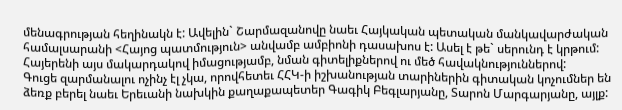մենագրության հեղինակն է: Ավելին` Շարմազանովը նաեւ Հայկական պետական մանկավարժական համալսարանի <Հայոց պատմություն> անվամբ ամբիոնի դասախոս է: Ասել է թե` սերունդ է կրթում: Հայերենի այս մակարդակով իմացությամբ, նման գիտելիքներով ու մեծ հավակնություններով:
Գուցե զարմանալու ոչինչ էլ չկա, որովհետեւ ՀՀԿ-ի իշխանության տարիներին գիտական կոչումներ են ձեռք բերել նաեւ Երեւանի նախկին քաղաքապետեր Գագիկ Բեգլարյանը, Տարոն Մարգարյանը, այլք: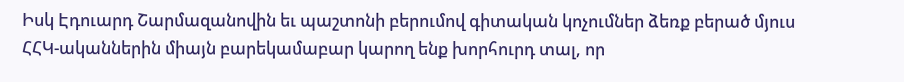Իսկ Էդուարդ Շարմազանովին եւ պաշտոնի բերումով գիտական կոչումներ ձեռք բերած մյուս ՀՀԿ-ականներին միայն բարեկամաբար կարող ենք խորհուրդ տալ, որ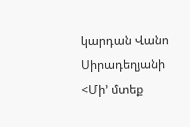կարդան Վանո Սիրադեղյանի <Մի’ մտեք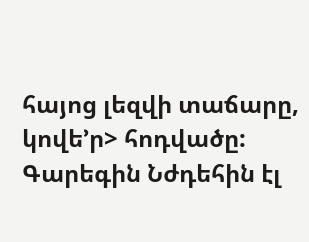հայոց լեզվի տաճարը, կովե’ր> հոդվածը: Գարեգին Նժդեհին էլ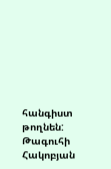հանգիստ թողնեն:
Թագուհի Հակոբյան